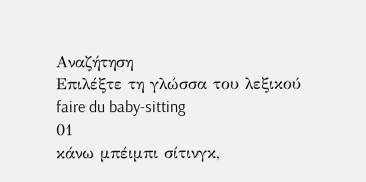Αναζήτηση
Επιλέξτε τη γλώσσα του λεξικού
faire du baby-sitting
01
κάνω μπέιμπι σίτινγκ,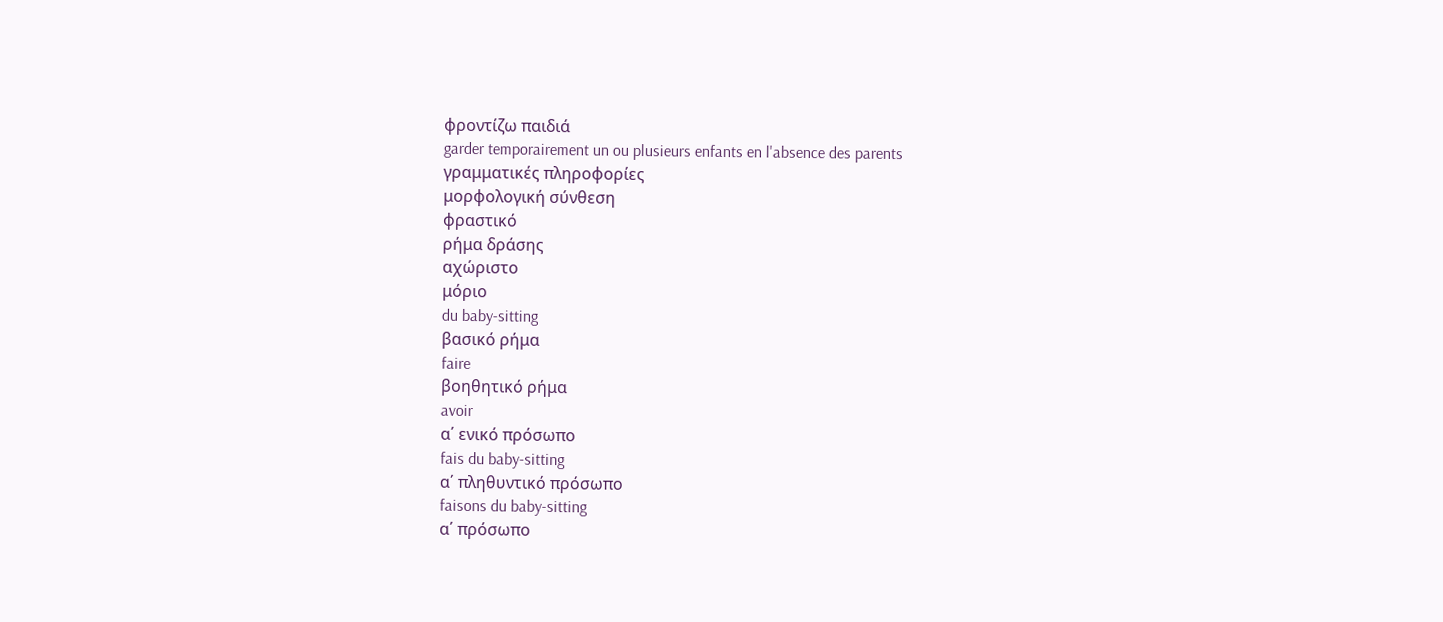φροντίζω παιδιά
garder temporairement un ou plusieurs enfants en l'absence des parents
γραμματικές πληροφορίες
μορφολογική σύνθεση
φραστικό
ρήμα δράσης
αχώριστο
μόριο
du baby-sitting
βασικό ρήμα
faire
βοηθητικό ρήμα
avoir
α΄ ενικό πρόσωπο
fais du baby-sitting
α΄ πληθυντικό πρόσωπο
faisons du baby-sitting
α΄ πρόσωπο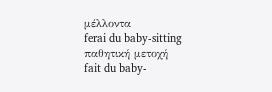μέλλοντα
ferai du baby-sitting
παθητική μετοχή
fait du baby-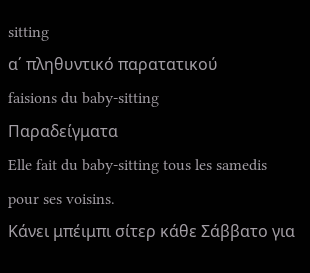sitting
α΄ πληθυντικό παρατατικού
faisions du baby-sitting
Παραδείγματα
Elle fait du baby-sitting tous les samedis pour ses voisins.
Κάνει μπέιμπι σίτερ κάθε Σάββατο για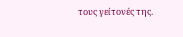τους γείτονές της.